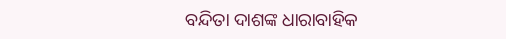ବନ୍ଦିତା ଦାଶଙ୍କ ଧାରାବାହିକ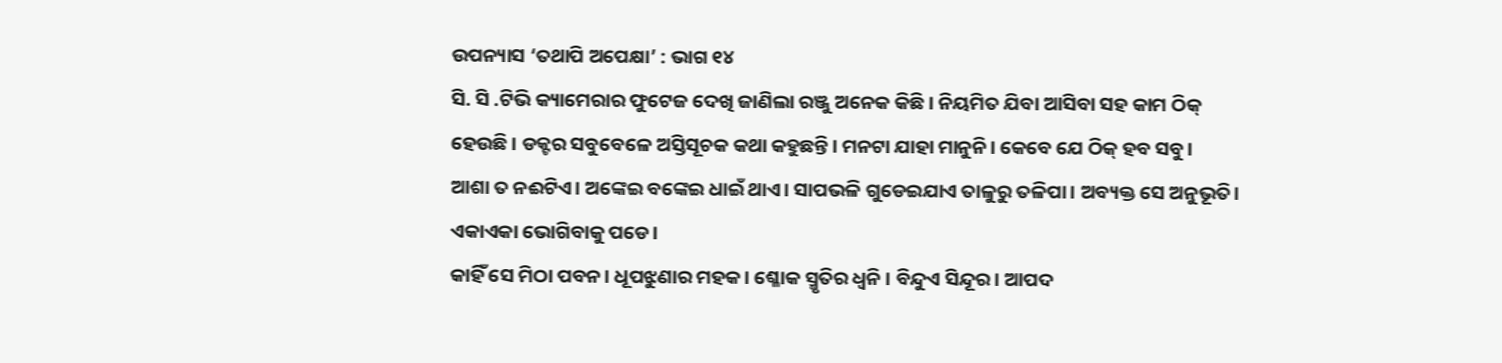ଉପନ୍ୟାସ ‘ତଥାପି ଅପେକ୍ଷା’ : ଭାଗ ୧୪
ସି. ସି .ଟିଭି କ୍ୟାମେରାର ଫୁଟେଜ ଦେଖି ଜାଣିଲା ରଞ୍ଜୁ ଅନେକ କିଛି। ନିୟମିତ ଯିବା ଆସିବା ସହ କାମ ଠିକ୍ ହେଉଛି । ଡକ୍ଟର ସବୁବେଳେ ଅସ୍ତିସୂଚକ କଥା କହୁଛନ୍ତି। ମନଟା ଯାହା ମାନୁନି। କେବେ ଯେ ଠିକ୍ ହବ ସବୁ।
ଆଶା ତ ନଈଟିଏ। ଅଙ୍କେଇ ବଙ୍କେଇ ଧାଇଁ ଥାଏ। ସାପଭଳି ଗୁଡେଇଯାଏ ତାଳୁରୁ ତଳିପା। ଅବ୍ୟକ୍ତ ସେ ଅନୁଭୂତି। ଏକାଏକା ଭୋଗିବାକୁ ପଡେ।
କାହିଁ ସେ ମିଠା ପବନ। ଧୂପଝୁଣାର ମହକ। ଶ୍ଳୋକ ସ୍ମୃତିର ଧ୍ବନି । ବିନ୍ଦୁଏ ସିନ୍ଦୂର। ଆପଦ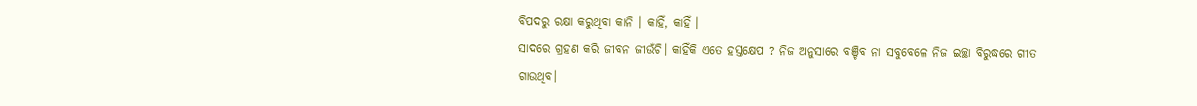ବିପଦରୁ ରକ୍ଷା କରୁଥିବା କାନି । କାହିଁ, କାହିଁ ।
ସାଦରେ ଗ୍ରହଣ କରି ଜୀବନ ଜୀଉଁଚି। କାହିଁକି ଏତେ ହସ୍ତକ୍ଷେପ ? ନିଜ ଅନୁସାରେ ବଞ୍ଚିବ ନା ସବୁବେଳେ ନିଜ ଇଚ୍ଛା ବିରୁଦ୍ଧରେ ଗୀତ ଗାଉଥିବ।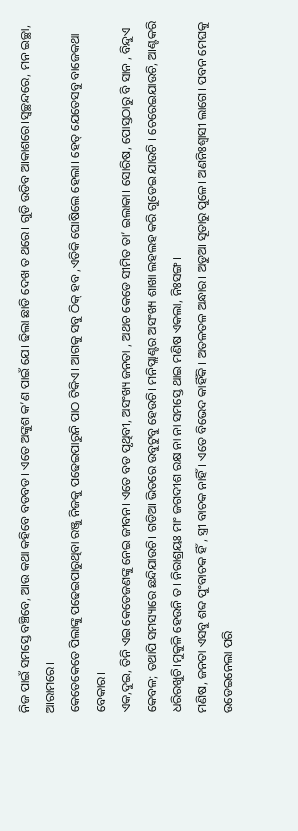ନିଜ ପାଇଁ ସମସ୍ତେ ବଞ୍ଚିବେ, ଆଉ କଥା କହିବେ ବଡବଡ। ଏତେ ଅଙ୍କୁଶ କ’ଣ ପାଇଁ ଯେ। ଢିଲା ଛାଡି ଦେଖ ତ ଥରେ। ଗୁଡି ଉଡିବ ଆକାଶରେ।ସ୍ବଚ୍ଛନ୍ଦରେ, ମନ ଇଚ୍ଛା, ଆରାମରେ।
କେତେକେତେ ପିଲାଙ୍କୁ ପଢେଇପାରୁଥିବା ରଞ୍ଜୁ ନିଜକୁ ପଢେଇପାରୁନି ପାଠ ଟିକିଏ। ଆଗକୁ ସବୁ ଠିକ୍ ହବ ,ଏତିକି ଘୋଷିଲେ ହେଲା। ହେତ୍ ଯେତେସବୁ ବାଜେକଥା ବେକାର।
ଏକ,ଦୁଇ, ତିନି ଏଇ କେତେଜଣଙ୍କୁ ନେଇ ଜୀବନ। ଏତେ ବଡ ପୃଥିବୀ, ଅସଂଖ୍ୟ ଜନତା , ଅଥଚ କେଡେ ସୀମିତ ତା’ ଇଲାକା। ସୋରିଷ, ପୋସ୍ତଠାରୁ ବି ସାନ , ବିନ୍ଦୁଏ କେବଳ; ତଥାପି ସମସ୍ୟାରେ ଛନ୍ଦିଯାଉଚି। ଗଡିଆ ଭିତରେ ଉବୁଟୁବୁ ହେଉଚି। ମନିପ୍ଲାଣ୍ଟର ଅସଂଖ୍ୟ ଶାଖା ଲହଲହ କରି ଗୁଡେଇ ଯାଉଚି । ଚେରେଇଯାଉଚି, ଆଣ୍ଟକରି ଧରିରଖୁଚି।ମୁକୁଳି ହେଉନି ତ। ନିରାଶ୍ରୟଃ ମାଂ ଜଗଦୀଶ ରକ୍ଷ ନା ନା ସମସ୍ତେ ଥାଇ ମଣିଷ ଏକଲା, ନିଃସଙ୍ଗ।
ମଣିଷ, ଜନତା ଏସବୁ ଶବ୍ଦ ପୁଂବାଚକ ହିଁ , ସ୍ତ୍ରୀ ବାଚକ ନାହିଁ। ଏତେ ବିଭେଦ କାହିଁକି । ଅତଳତଳ ଅନ୍ଧାର। ଅଡୁଆ ସୂତାରୁ ପୁଳେ। ଅଣନିଃଶ୍ବାସୀ ଲାଗେ। ପବନ ମେଘକୁ ଉଡେଇନେଲା ପରି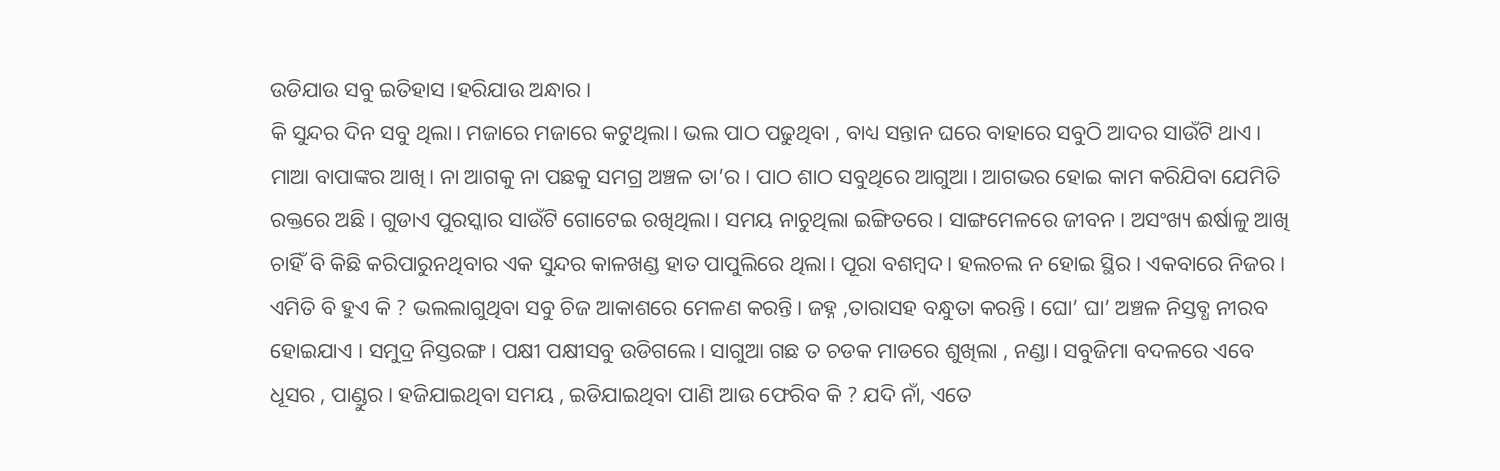ଉଡିଯାଉ ସବୁ ଇତିହାସ ।ହରିଯାଉ ଅନ୍ଧାର।
କି ସୁନ୍ଦର ଦିନ ସବୁ ଥିଲା। ମଜାରେ ମଜାରେ କଟୁଥିଲା। ଭଲ ପାଠ ପଢୁଥିବା , ବାଧ୍ୟ ସନ୍ତାନ ଘରେ ବାହାରେ ସବୁଠି ଆଦର ସାଉଁଟି ଥାଏ। ମାଆ ବାପାଙ୍କର ଆଖି। ନା ଆଗକୁ ନା ପଛକୁ ସମଗ୍ର ଅଞ୍ଚଳ ତା’ର। ପାଠ ଶାଠ ସବୁଥିରେ ଆଗୁଆ। ଆଗଭର ହୋଇ କାମ କରିଯିବା ଯେମିତି ରକ୍ତରେ ଅଛି। ଗୁଡାଏ ପୁରସ୍କାର ସାଉଁଟି ଗୋଟେଇ ରଖିଥିଲା। ସମୟ ନାଚୁଥିଲା ଇଙ୍ଗିତରେ। ସାଙ୍ଗମେଳରେ ଜୀବନ। ଅସଂଖ୍ୟ ଈର୍ଷାଳୁ ଆଖି ଚାହିଁ ବି କିଛି କରିପାରୁନଥିବାର ଏକ ସୁନ୍ଦର କାଳଖଣ୍ଡ ହାତ ପାପୁଲିରେ ଥିଲା। ପୂରା ବଶମ୍ବଦ। ହଲଚଲ ନ ହୋଇ ସ୍ଥିର। ଏକବାରେ ନିଜର।
ଏମିତି ବି ହୁଏ କି ? ଭଲଲାଗୁଥିବା ସବୁ ଚିଜ ଆକାଶରେ ମେଳଣ କରନ୍ତି। ଜହ୍ନ ,ତାରାସହ ବନ୍ଧୁତା କରନ୍ତି। ଘୋ’ ଘା’ ଅଞ୍ଚଳ ନିସ୍ତବ୍ଧ ନୀରବ ହୋଇଯାଏ । ସମୁଦ୍ର ନିସ୍ତରଙ୍ଗ। ପକ୍ଷୀ ପକ୍ଷୀସବୁ ଉଡିଗଲେ। ସାଗୁଆ ଗଛ ତ ଚଡକ ମାଡରେ ଶୁଖିଲା , ନଣ୍ଡା। ସବୁଜିମା ବଦଳରେ ଏବେ ଧୂସର , ପାଣ୍ଡୁର। ହଜିଯାଇଥିବା ସମୟ , ଇଡିଯାଇଥିବା ପାଣି ଆଉ ଫେରିବ କି ? ଯଦି ନାଁ, ଏତେ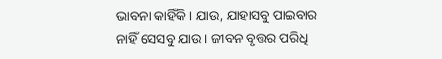ଭାବନା କାହିଁକି। ଯାଉ, ଯାହାସବୁ ପାଇବାର ନାହିଁ ସେସବୁ ଯାଉ। ଜୀବନ ବୃତ୍ତର ପରିଧି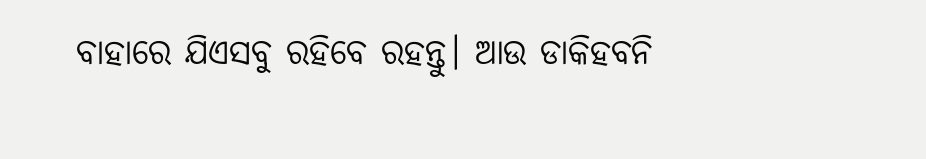ବାହାରେ ଯିଏସବୁ ରହିବେ ରହନ୍ତୁ। ଆଉ ଡାକିହବନି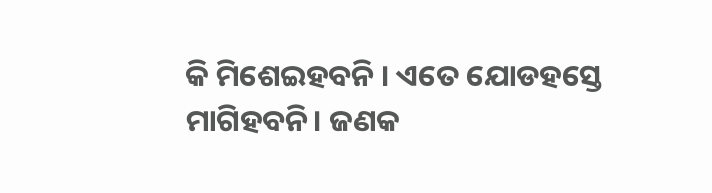କି ମିଶେଇହବନି । ଏତେ ଯୋଡହସ୍ତେ ମାଗିହବନି। ଜଣକ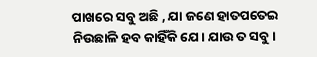ପାଖରେ ସବୁ ଅଛି , ଯା ଜଣେ ହାତପତେଇ ନିଉଛାଳି ହବ କାହିଁକି ଯେ। ଯାଉ ତ ସବୁ।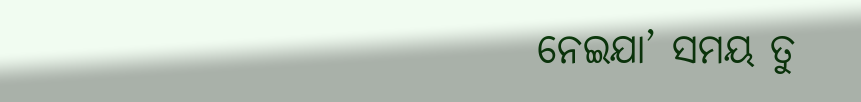ନେଇଯା’ ସମୟ ତୁ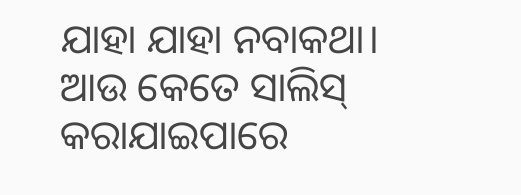ଯାହା ଯାହା ନବାକଥା। ଆଉ କେତେ ସାଲିସ୍ କରାଯାଇପାରେ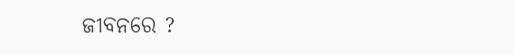ଜୀବନରେ ?